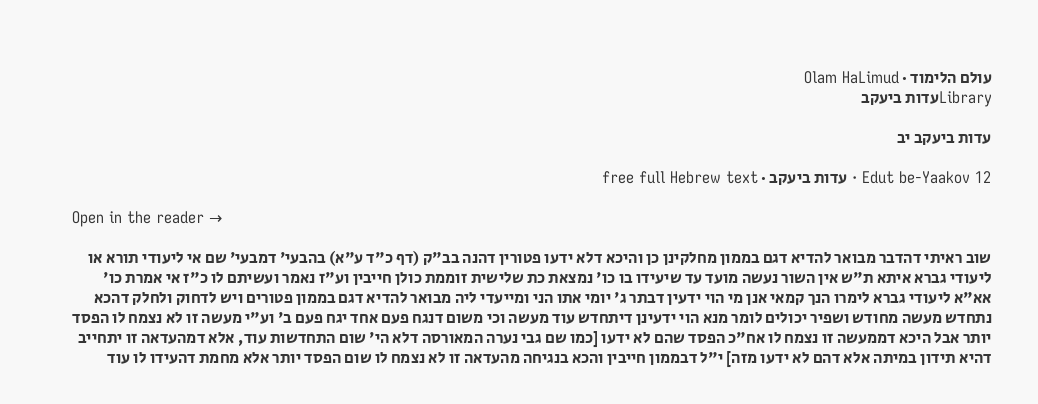עולם הלימוד · Olam HaLimud
Libraryעדות ביעקב

עדות ביעקב יב

Edut be-Yaakov 12 · עדות ביעקב · free full Hebrew text

Open in the reader →

שוב ראיתי דהדבר מבואר להדיא דגם בממון מחלקינן כן והיכא דלא ידעו פטורין דהנה בב"ק (דף כ"ד ע"א) בהבעי' דמבעי' שם אי ליעודי תורא או ליעודי גברא איתא ת"ש אין השור נעשה מועד עד שיעידו בו כו' נמצאת כת שלישית זוממת כולן חייבין וע"ז נאמר ועשיתם לו כ"ז אי אמרת כו' אא"א ליעודי גברא לימרו הנך קמאי אנן מי הוי ידעין דבתר ג' יומי אתו הני ומייעדי ליה מבואר להדיא דגם בממון פטורים ויש לדחוק ולחלק דהכא נתחדש מעשה מחודש ושפיר יכולים לומר מנא הוי ידעינן דיתחדש עוד מעשה וכי משום דנגח פעם אחד יגח פעם ב' וע"י מעשה זו לא נצמח לו הפסד יותר אבל היכא דממעשה זו נצמח לו אח"כ הפסד שהם לא ידעו [כמו שם גבי נערה המאורסה דלא הי' שום התחדשות עוד, אלא דמהעדאה זו יתחייב דהיא תידון במיתה אלא דהם לא ידעו מזה] י"ל דבממון חייבין והכא בנגיחה מהעדאה זו לא נצמח לו שום הפסד יותר אלא מחמת דהעידו לו עוד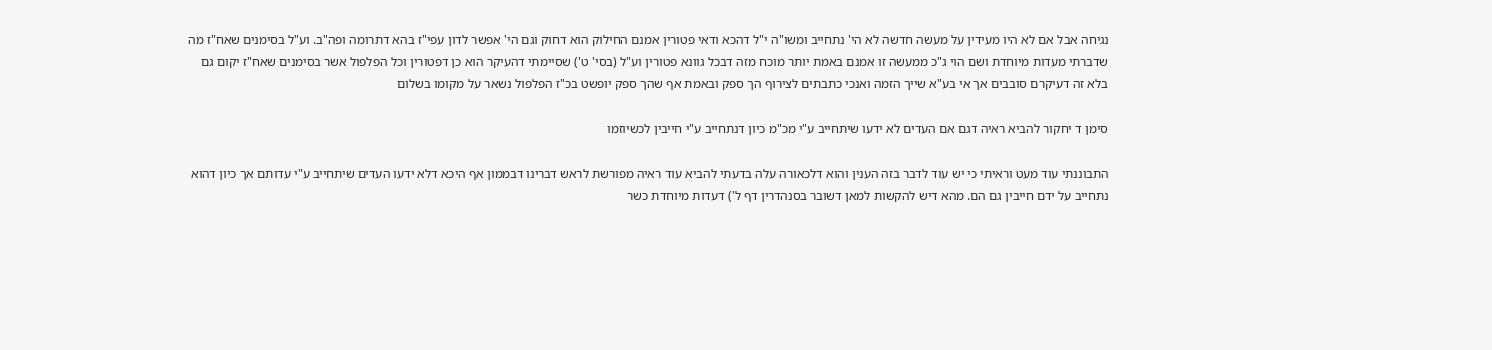נגיחה אבל אם לא היו מעידין על מעשה חדשה לא הי' נתחייב ומשו"ה י"ל דהכא ודאי פטורין אמנם החילוק הוא דחוק וגם הי' אפשר לדון עפי"ז בהא דתרומה ופה"ב. וע"ל בסימנים שאח"ז מה שדברתי מעדות מיוחדת ושם הוי ג"כ ממעשה זו אמנם באמת יותר מוכח מזה דבכל גוונא פטורין וע"ל (בסי' ט') שסיימתי דהעיקר הוא כן דפטורין וכל הפלפול אשר בסימנים שאח"ז יקום גם בלא זה דעיקרם סובבים אך אי בע"א שייך הזמה ואנכי כתבתים לצירוף הך ספק ובאמת אף שהך ספק יופשט בכ"ז הפלפול נשאר על מקומו בשלום

סימן ד יחקור להביא ראיה דגם אם העדים לא ידעו שיתחייב ע"י מכ"מ כיון דנתחייב ע"י חייבין לכשיוזמו

התבוננתי עוד מעט וראיתי כי יש עוד לדבר בזה הענין והוא דלכאורה עלה בדעתי להביא עוד ראיה מפורשת לראש דברינו דבממון אף היכא דלא ידעו העדים שיתחייב ע"י עדותם אך כיון דהוא נתחייב על ידם חייבין גם הם. מהא דיש להקשות למאן דשובר בסנהדרין דף ל') דעדות מיוחדת כשר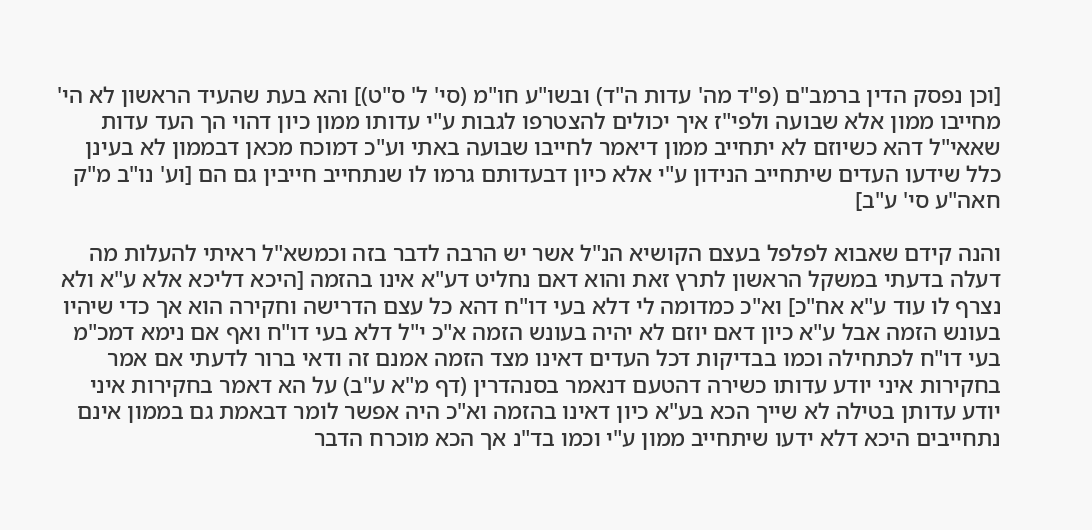[וכן נפסק הדין ברמב"ם (פ"ד מה' עדות ה"ד) ובשו"ע חו"מ (סי' ל' ס"ט)] והא בעת שהעיד הראשון לא הי' מחייבו ממון אלא שבועה ולפי"ז איך יכולים להצטרפו לגבות ע"י עדותו ממון כיון דהוי הך העד עדות שאאי"ל דהא כשיוזם לא יתחייב ממון דיאמר לחייבו שבועה באתי וע"כ דמוכח מכאן דבממון לא בעינן כלל שידעו העדים שיתחייב הנידון ע"י אלא כיון דבעדותם גרמו לו שנתחייב חייבין גם הם [וע' נו"ב מ"ק חאה"ע סי' ע"ב]

והנה קידם שאבוא לפלפל בעצם הקושיא הנ"ל אשר יש הרבה לדבר בזה וכמשא"ל ראיתי להעלות מה דעלה בדעתי במשקל הראשון לתרץ זאת והוא דאם נחליט דע"א אינו בהזמה [היכא דליכא אלא ע"א ולא נצרף לו עוד ע"א אח"כ] וא"כ כמדומה לי דלא בעי דו"ח דהא כל עצם הדרישה וחקירה הוא אך כדי שיהיו בעונש הזמה אבל ע"א כיון דאם יוזם לא יהיה בעונש הזמה א"כ י"ל דלא בעי דו"ח ואף אם נימא דמכ"מ בעי דו"ח לכתחילה וכמו בבדיקות דכל העדים דאינו מצד הזמה אמנם זה ודאי ברור לדעתי אם אמר בחקירות איני יודע עדותו כשירה דהטעם דנאמר בסנהדרין (דף מ"א ע"ב) על הא דאמר בחקירות איני יודע עדותן בטילה לא שייך הכא בע"א כיון דאינו בהזמה וא"כ היה אפשר לומר דבאמת גם בממון אינם נתחייבים היכא דלא ידעו שיתחייב ממון ע"י וכמו בד"נ אך הכא מוכרח הדבר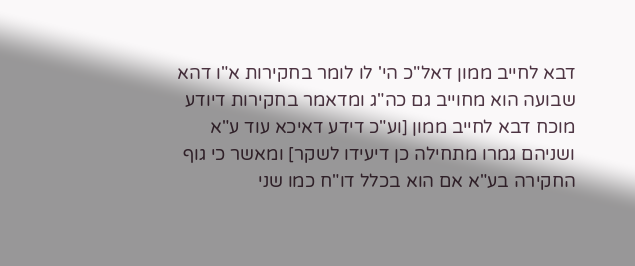דבא לחייב ממון דאל"כ הי' לו לומר בחקירות א"ו דהא שבועה הוא מחוייב גם כה"ג ומדאמר בחקירות דיודע מוכח דבא לחייב ממון [וע"כ דידע דאיכא עוד ע"א ושניהם גמרו מתחילה כן דיעידו לשקר] ומאשר כי גוף החקירה בע"א אם הוא בכלל דו"ח כמו שני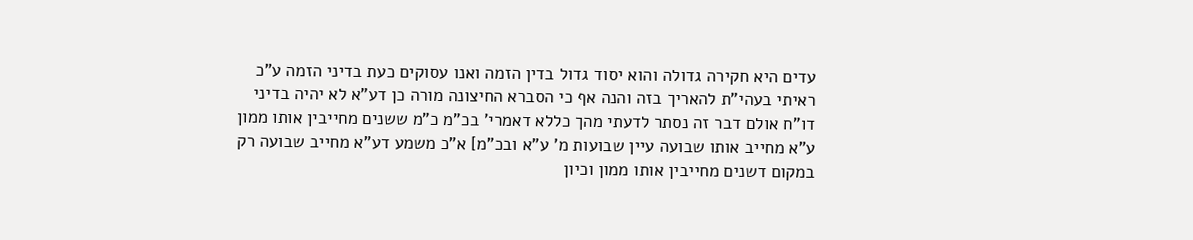עדים היא חקירה גדולה והוא יסוד גדול בדין הזמה ואנו עסוקים כעת בדיני הזמה ע"כ ראיתי בעהי"ת להאריך בזה והנה אף כי הסברא החיצונה מורה כן דע"א לא יהיה בדיני דו"ח אולם דבר זה נסתר לדעתי מהך כללא דאמרי' בכ"מ כ"מ ששנים מחייבין אותו ממון ע"א מחייב אותו שבועה עיין שבועות מ' ע"א ובכ"מ] א"כ משמע דע"א מחייב שבועה רק במקום דשנים מחייבין אותו ממון וכיון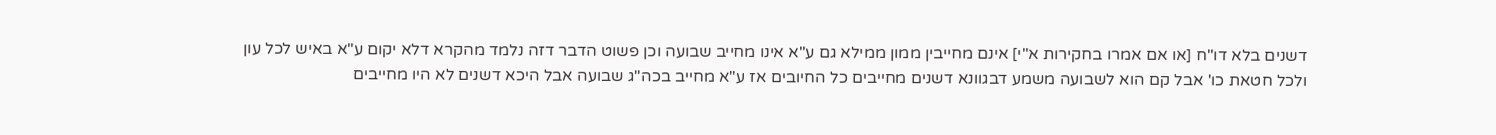דשנים בלא דו"ח [או אם אמרו בחקירות א"י] אינם מחייבין ממון ממילא גם ע"א אינו מחייב שבועה וכן פשוט הדבר דזה נלמד מהקרא דלא יקום ע"א באיש לכל עון ולכל חטאת כו' אבל קם הוא לשבועה משמע דבגוונא דשנים מחייבים כל החיובים אז ע"א מחייב בכה"ג שבועה אבל היכא דשנים לא היו מחייבים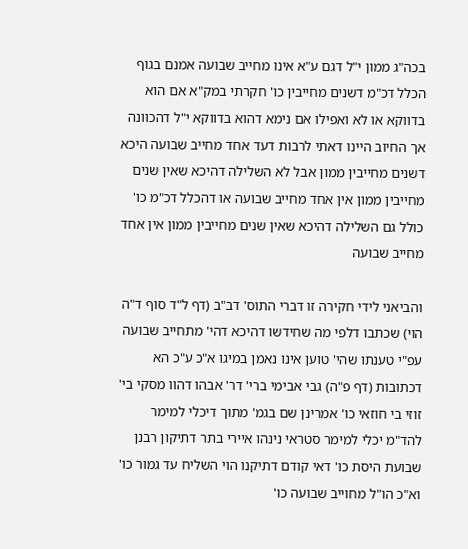בכה"ג ממון י"ל דגם ע"א אינו מחייב שבועה אמנם בגוף הכלל דכ"מ דשנים מחייבין כו' חקרתי במק"א אם הוא בדווקא או לא ואפילו אם נימא דהוא בדווקא י"ל דהכוונה אך החיוב היינו דאתי לרבות דעד אחד מחייב שבועה היכא דשנים מחייבין ממון אבל לא השלילה דהיכא שאין שנים מחייבין ממון אין אחד מחייב שבועה או דהכלל דכ"מ כו' כולל גם השלילה דהיכא שאין שנים מחייבין ממון אין אחד מחייב שבועה

והביאני לידי חקירה זו דברי התוס' דב"ב (דף ל"ד סוף ד"ה הוי) שכתבו דלפי מה שחידשו דהיכא דהי' מתחייב שבועה עפ"י טענתו שהי' טוען אינו נאמן במיגו א"כ ע"כ הא דכתובות (דף פ"ה) גבי אבימי ברי' דר' אבהו דהוו מסקי בי' זוזי בי חוזאי כו' אמרינן שם בגמ' מתוך דיכלי למימר להד"מ יכלי למימר סטראי נינהו איירי בתר דתיקון רבנן שבועת היסת כו' דאי קודם דתיקנו הוי השליח עד גמור כו' וא"כ הו"ל מחוייב שבועה כו'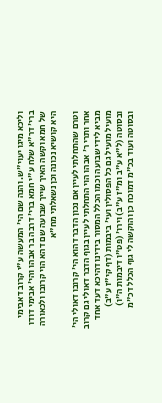וליכא מיגו יעוי"ש. והנה שם הי' המעשה ע"י קרוב דאבימי ברי' דר"א שלח ע"י חמא ברי' דרבה בר אבהו והי' אבימי דודו של חמא וקשה האיך שייך שבועה שם דהא הוי קרובו ולכאורה היא קושיא נכונה וכן נשאלתי מח"א

וטרם שהתחלתי לעיין אם נכון הדבר דהוא הי' קרובו דאולי הי' אחר ותרי ר' אבהו הוי התחלתי לעיין בגוף הדבר דאולי גם קרוב מביא לידי שבועה וכמו הכלל המסור בידינו דהיכא דעד אחד מועיל מועיל גם כל הפסולין ועי' ביבמות (דף קי"ז ע"ב) ובסוטה (ל"א ע"ב ומ"ז ע"ב) וירו' (פט"ו דיבמות ה"ו) ובסוטה ועוד בכ"מ דמוכח כן והוקשה לי גוף הכלל דכ"מ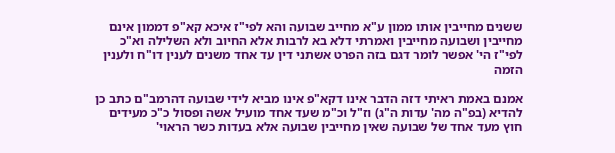ששנים מחייבין אותו ממון ע"א מחייב שבועה והא לפי"ז איכא קא"פ דממון אינם מחייבין ושבועה מחייבין ואמרתי דלא בא לרבות אלא החיוב ולא השלילה וא"כ לפי"ז הי' אפשר לומר דגם בזה הפרט אשתני דין עד אחד משנים לענין דו"ח ולענין הזמה

אמנם באמת ראיתי דזה הדבר אינו דקא"פ אינו מביא לידי שבועה דהרמב"ם כתב כן להדיא (בפ"ה מה' עדות ה"ג) וז"ל וכ"מ שעד אחד מועיל אשה ופסול כ"כ מעידים חוץ מעד אחד של שבועה שאין מחייבין שבועה אלא בעדות כשר הראוי'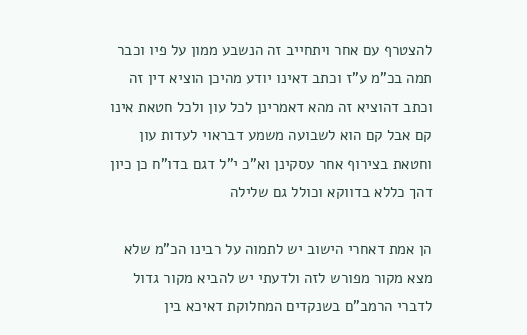להצטרף עם אחר ויתחייב זה הנשבע ממון על פיו וכבר תמה בכ"מ ע"ז וכתב דאינו יודע מהיכן הוציא דין זה וכתב דהוציא זה מהא דאמרינן לכל עון ולכל חטאת אינו קם אבל קם הוא לשבועה משמע דבראוי לעדות עון וחטאת בצירוף אחר עסקינן וא"כ י"ל דגם בדו"ח כן כיון דהך כללא בדווקא וכולל גם שלילה

הן אמת דאחרי הישוב יש לתמוה על רבינו הכ"מ שלא מצא מקור מפורש לזה ולדעתי יש להביא מקור גדול לדברי הרמב"ם בשנקדים המחלוקת דאיכא בין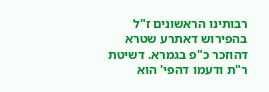רבותינו הראשונים ז"ל בהפירוש דאתרע שטרא דהוזכר כ"פ בגמרא. דשיטת ר"ת ודעמו דהפי' הוא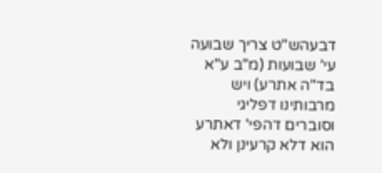דבעהש"ט צריך שבועה עי' שבועות (מ"ב ע"א בד"ה אתרע) ויש מרבותינו דפליגי וסוברים דהפי' דאתרע הוא דלא קרעינן ולא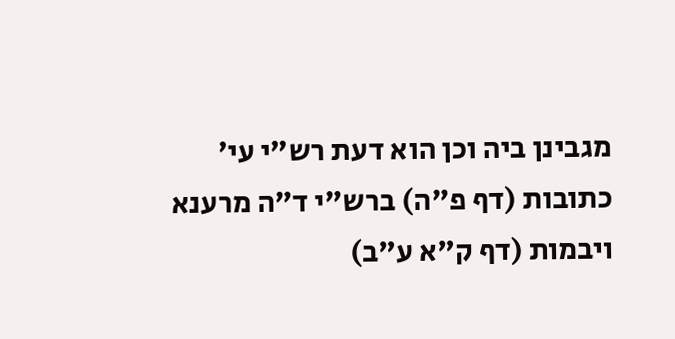מגבינן ביה וכן הוא דעת רש"י עי' כתובות (דף פ"ה) ברש"י ד"ה מרענא ויבמות (דף ק"א ע"ב)